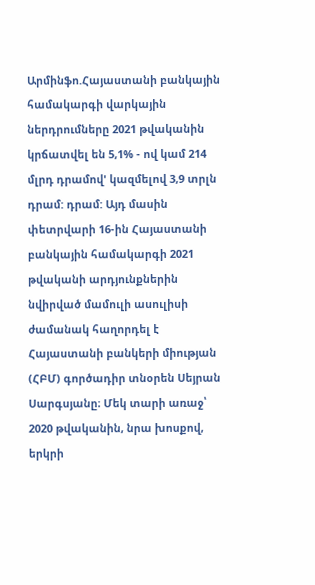Արմինֆո.Հայաստանի բանկային համակարգի վարկային ներդրումները 2021 թվականին կրճատվել են 5,1% - ով կամ 214 մլրդ դրամով' կազմելով 3,9 տրլն դրամ: դրամ: Այդ մասին փետրվարի 16-ին Հայաստանի բանկային համակարգի 2021 թվականի արդյունքներին նվիրված մամուլի ասուլիսի ժամանակ հաղորդել է Հայաստանի բանկերի միության (ՀԲՄ) գործադիր տնօրեն Սեյրան Սարգսյանը։ Մեկ տարի առաջ՝ 2020 թվականին, նրա խոսքով, երկրի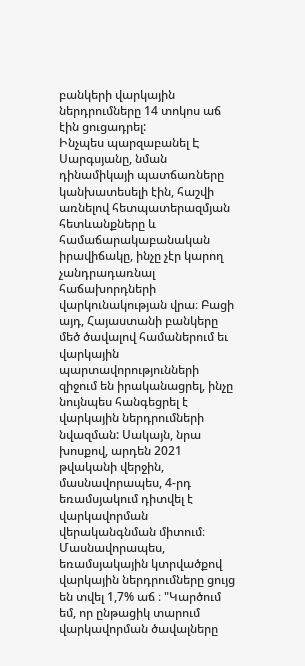բանկերի վարկային ներդրումները 14 տոկոս աճ էին ցուցադրել:
Ինչպես պարզաբանել Է Սարգսյանը, նման դինամիկայի պատճառները կանխատեսելի էին, հաշվի առնելով հետպատերազմյան հետևանքները և համաճարակաբանական իրավիճակը, ինչը չէր կարող չանդրադառնալ հաճախորդների վարկունակության վրա։ Բացի այդ, Հայաստանի բանկերը մեծ ծավալով համաներում եւ վարկային պարտավորությունների զիջում են իրականացրել, ինչը նույնպես հանգեցրել է վարկային ներդրումների նվազման: Սակայն, նրա խոսքով, արդեն 2021 թվականի վերջին, մասնավորապես, 4-րդ եռամսյակում դիտվել է վարկավորման վերականգնման միտում։ Մասնավորապես, եռամսյակային կտրվածքով վարկային ներդրումները ցույց են տվել 1,7% աճ ։ "Կարծում եմ, որ ընթացիկ տարում վարկավորման ծավալները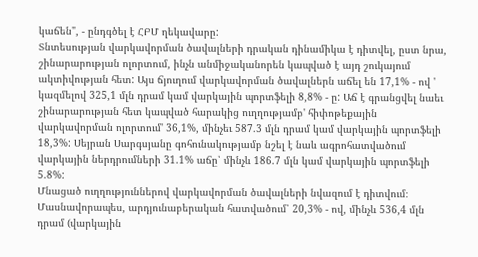կաճեն", - ընդգծել է ՀԲՄ ղեկավարը:
Տնտեսության վարկավորման ծավալների դրական դինամիկա է դիտվել, ըստ նրա, շինարարության ոլորտում, ինչն անմիջականորեն կապված է այդ շուկայում ակտիվության հետ: Այս ճյուղում վարկավորման ծավալներն աճել են 17,1% - ով ' կազմելով 325,1 մլն դրամ կամ վարկային պորտֆելի 8,8% - ը: Աճ է գրանցվել նաեւ շինարարության հետ կապված հարակից ուղղությամբ' հիփոթեքային վարկավորման ոլորտում' 36,1%, մինչեւ 587.3 մլն դրամ կամ վարկային պորտֆելի 18,3%: Սեյրան Սարգսյանը գոհունակությամբ նշել է նաև ագրոհատվածում վարկային ներդրումների 31.1% աճը՝ մինչև 186.7 մլն կամ վարկային պորտֆելի 5.8%:
Մնացած ուղղություններով վարկավորման ծավալների նվազում է դիտվում։ Մասնավորապես, արդյունաբերական հատվածում՝ 20,3% - ով, մինչև 536,4 մլն դրամ (վարկային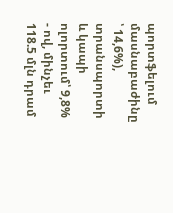պորտֆելում մասնաբաժինը ՝ 14,6%), տրանսպորտի և կապի ոլորտում՝ 9,8% - ով, մինչեւ 118.5 մլն դրամ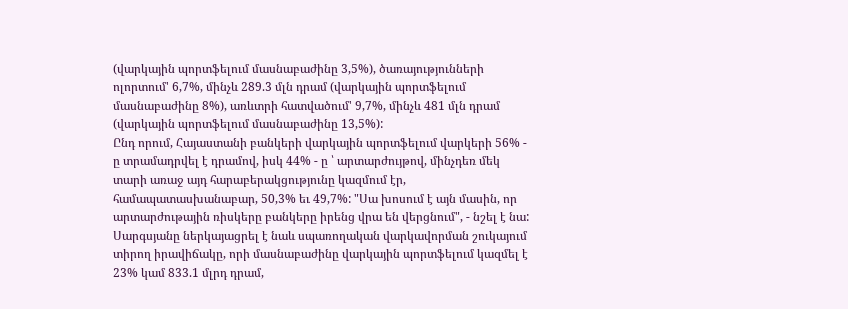(վարկային պորտֆելում մասնաբաժինը 3,5%), ծառայությունների ոլորտում' 6,7%, մինչև 289.3 մլն դրամ (վարկային պորտֆելում մասնաբաժինը 8%), առևտրի հատվածում' 9,7%, մինչև 481 մլն դրամ (վարկային պորտֆելում մասնաբաժինը 13,5%):
Ընդ որում, Հայաստանի բանկերի վարկային պորտֆելում վարկերի 56% - ը տրամադրվել է դրամով, իսկ 44% - ը ՝ արտարժույթով, մինչդեռ մեկ տարի առաջ այդ հարաբերակցությունը կազմում էր, համապատասխանաբար, 50,3% եւ 49,7%: "Սա խոսում է այն մասին, որ արտարժութային ռիսկերը բանկերը իրենց վրա են վերցնում", - նշել է նա:
Սարգսյանը ներկայացրել է նաև սպառողական վարկավորման շուկայում տիրող իրավիճակը, որի մասնաբաժինը վարկային պորտֆելում կազմել է 23% կամ 833.1 մլրդ դրամ,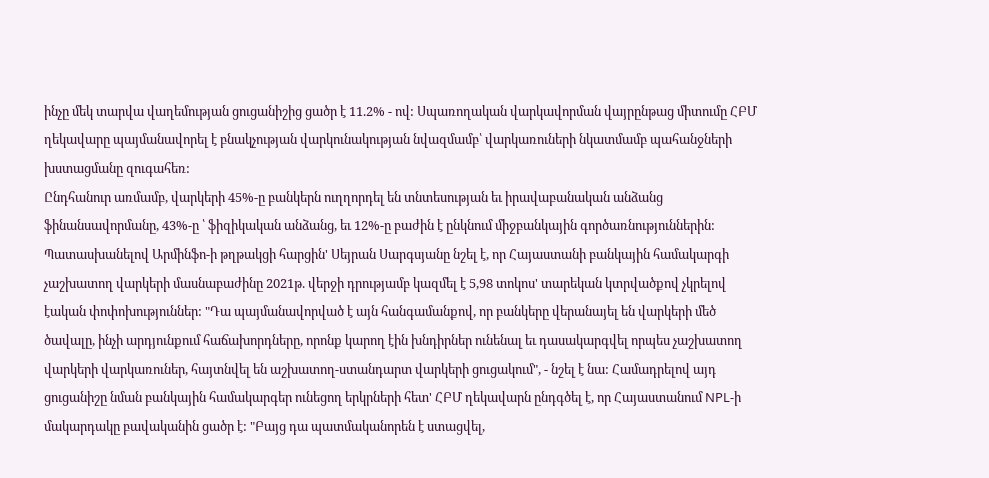ինչը մեկ տարվա վաղեմության ցուցանիշից ցածր է 11.2% - ով: Սպառողական վարկավորման վայրընթաց միտումը ՀԲՄ ղեկավարը պայմանավորել է բնակչության վարկունակության նվազմամբ՝ վարկառուների նկատմամբ պահանջների խստացմանը զուգահեռ:
Ընդհանուր առմամբ, վարկերի 45%-ը բանկերն ուղղորդել են տնտեսության եւ իրավաբանական անձանց ֆինանսավորմանը, 43%-ը ՝ ֆիզիկական անձանց, եւ 12%-ը բաժին է ընկնում միջբանկային գործառնություններին:
Պատասխանելով Արմինֆո-ի թղթակցի հարցին' Սեյրան Սարգսյանը նշել է, որ Հայաստանի բանկային համակարգի չաշխատող վարկերի մասնաբաժինը 2021թ. վերջի դրությամբ կազմել է 5,98 տոկոս' տարեկան կտրվածքով չկրելով էական փոփոխություններ: "Դա պայմանավորված է այն հանգամանքով, որ բանկերը վերանայել են վարկերի մեծ ծավալը, ինչի արդյունքում հաճախորդները, որոնք կարող էին խնդիրներ ունենալ եւ դասակարգվել որպես չաշխատող վարկերի վարկառուներ, հայտնվել են աշխատող-ստանդարտ վարկերի ցուցակում", - նշել է նա: Համադրելով այդ ցուցանիշը նման բանկային համակարգեր ունեցող երկրների հետ' ՀԲՄ ղեկավարն ընդգծել է, որ Հայաստանում NPL-ի մակարդակը բավականին ցածր է: "Բայց դա պատմականորեն է ստացվել,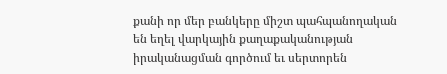քանի որ մեր բանկերը միշտ պահպանողական են եղել վարկային քաղաքականության իրականացման գործում եւ սերտորեն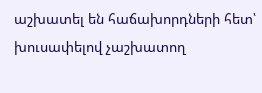աշխատել են հաճախորդների հետ՝ խուսափելով չաշխատող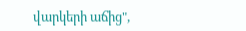վարկերի աճից",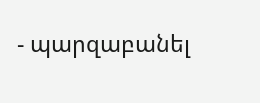- պարզաբանել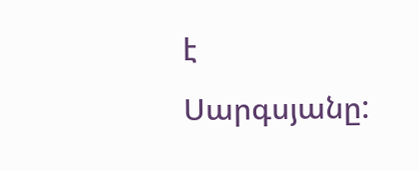է Սարգսյանը: